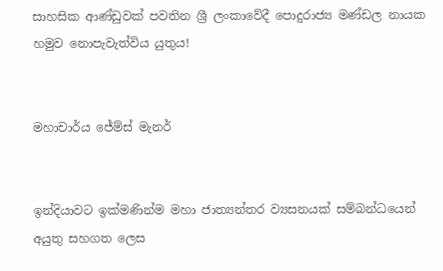සාහසික ආණ්ඩුවක් පවතින ශ්‍රී ලංකාවේදී පොදුරාජ්‍ය මණ්ඩල නායක හමුව නොපැවැත්විය යුතුය!


මහාචාර්ය ජේම්ස් මැනර්


ඉන්දියාවට ඉක්මණින්ම මහා ජාත්‍යන්තර ව්‍යසනයක් සම්බන්ධයෙන්  අයුතු සහගත ලෙස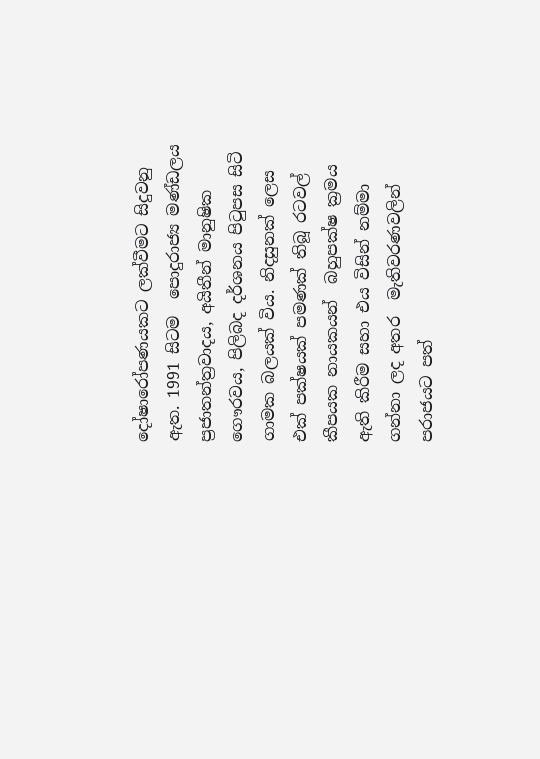දෝෂාරෝපණයකට ලක්වීමට සිදුවනු ඇත. 1991 සිටම  පොදුරාජ්‍ය මණ්ඩලය ප්‍රජාතන්ත්‍රවාදය, අයිතීන් මානුෂික ගෞරවය, පිලිබද දර්ශනය පිටුපස සිටි ගාමක බලයක් විය. නිදසුනක් ලෙස  එක් පක්ෂයක් පමණක් තිබූ රටවල් කීපයක නායකයන්  බහුපක්ෂ ක්‍රමය ඇති කිරීම සහා එය විසින් නම්මා ගන්නා ලද අතර  මැතිවරණවලින් පරාජයට පත්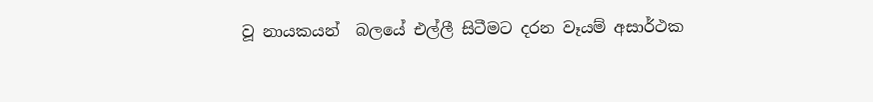වූ නායකයන්  බලයේ එල්ලී සිටීමට දරන වෑයම් අසාර්ථක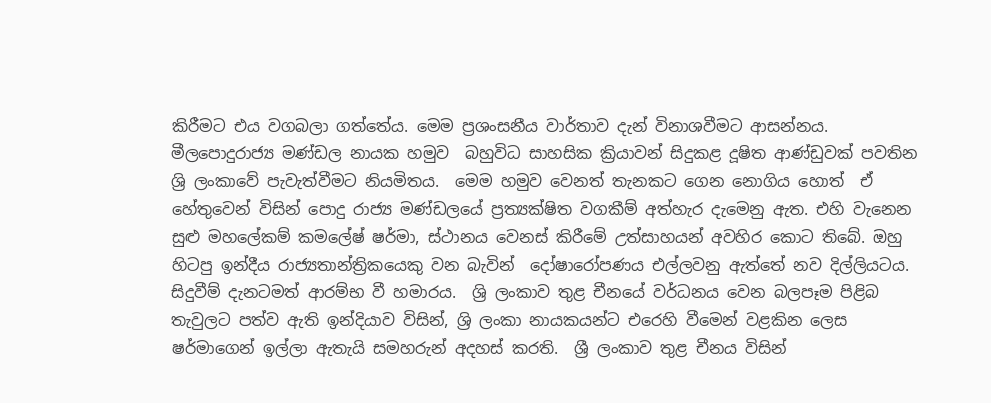කිරීමට එය වගබලා ගත්තේය. මෙම ප්‍රශංසනීය වාර්තාව දැන් විනාශවීමට ආසන්නය.
මීලපොදුරාජ්‍ය මණ්ඩල නායක හමුව  බහුවිධ සාහසික ක්‍රියාවන් සිදුකළ දූෂිත ආණ්ඩුවක් පවතින ශ්‍රි ලංකාවේ පැවැත්වීමට නියමිතය.  මෙම හමුව වෙනත් තැනකට ගෙන නොගිය හොත්  ඒ හේතුවෙන් විසින් පොදු රාජ්‍ය මණ්ඩලයේ ප්‍රත්‍යක්ෂිත වගකීම් අත්හැර දැමෙනු ඇත. එහි වැනෙන සුළු මහලේකම් කමලේෂ් ෂර්මා, ස්ථානය වෙනස් කිරීමේ උත්සාහයන් අවහිර කොට තිබේ. ඔහු හිටපු ඉන්දීය රාජ්‍යතාන්ත්‍රිකයෙකු වන බැවින්  දෝෂාරෝපණය එල්ලවනු ඇත්තේ නව දිල්ලියටය.
සිදුවීම් දැනටමත් ආරම්භ වී හමාරය.  ශ්‍රි ලංකාව තුළ චීනයේ වර්ධනය වෙන බලපෑම පිළිබ තැවුලට පත්ව ඇති ඉන්දියාව විසින්, ශ්‍රි ලංකා නායකයන්ට එරෙහි වීමෙන් වළකින ලෙස ෂර්මාගෙන් ඉල්ලා ඇතැයි සමහරුන් අදහස් කරති.  ශ්‍රී ලංකාව තුළ චීනය විසින්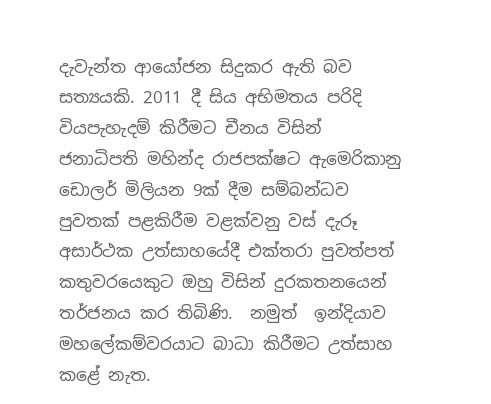දැවැන්ත ආයෝජන සිදුකර ඇති බව සත්‍යයකි. 2011 දී සිය අභිමතය පරිදි වියපැහැදම් කිරීමට චීනය විසින් ජනාධිපති මහින්ද රාජපක්ෂට ඇමෙරිකානු ඩොලර් මිලියන 9ක් දීම සම්බන්ධව පුවතක් පළකිරීම වළක්වනු වස් දැරූ අසාර්ථක උත්සාහයේදී එක්තරා පුවත්පත් කතුවරයෙකුට ඔහු විසින් දුරකතනයෙන් තර්ජනය කර තිබිණි.  නමුත්  ඉන්දියාව මහලේකම්වරයාට බාධා කිරීමට උත්සාහ කළේ නැත.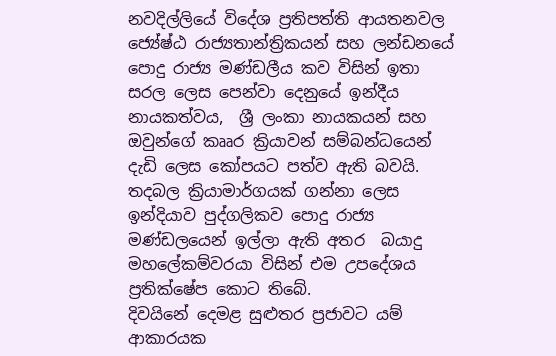නවදිල්ලි‍යේ විදේශ ප්‍රතිපත්ති ආයතනවල ජ්‍යේෂ්ඨ රාජ්‍යතාන්ත්‍රිකයන් සහ ලන්ඩනයේ පොදු රාජ්‍ය මණ්ඩලීය කව විසින් ඉතා සරල ලෙස පෙන්වා දෙනුයේ ඉන්දීය නායකත්වය,  ශ්‍රී ලංකා නායකයන් සහ ඔවුන්ගේ කෲර ක්‍රියාවන් සම්බන්ධයෙන් දැඩි ලෙස කෝපයට පත්ව ඇති බවයි.  තදබල ක්‍රියාමාර්ගයක් ගන්නා ලෙස ඉන්දියාව පුද්ගලිකව පොදු රාජ්‍ය මණ්ඩලයෙන් ඉල්ලා ඇති අතර  බයාදු මහලේකම්වරයා විසින් එම උපදේශය ප්‍රතික්ෂේප කොට තිබේ.
දිවයිනේ දෙමළ සුළුතර ප්‍රජාවට යම් ආකාරයක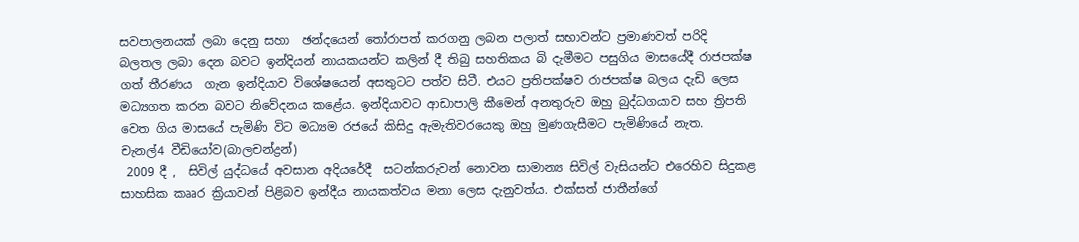සවපාලනයක් ලබා දෙනු සහා  ඡන්දයෙන් තෝරාපත් කරගනු ලබන පලාත් සභාවන්ට ප්‍රමාණවත් පරිදි බලතල ලබා දෙන බවට ඉන්දියන් නායකයන්ට කලින් දී තිබු සහතිකය බි දැමීමට පසුගිය මාසයේදී රාජපක්ෂ ගත් තීරණය  ගැන ඉන්දියාව විශේෂයෙන් අසතුටට පත්ව සිටී. එයට ප්‍රතිපක්ෂව රාජපක්ෂ බලය දැඩි ලෙස  මධ්‍යගත කරන බවට නිවේදනය කළේය. ඉන්දියාවට ආඩාපාලි කීමෙන් අනතුරුව ඔහු බුද්ධගයාව සහ ත්‍රිපති වෙත ගිය මාසයේ පැමිණි විට මධ්‍යම රජයේ කිසිදු ඇමැතිවරයෙකු ඔහු මුණගැසීමට පැමිණියේ නැත.
චැනල්4 වීඩියෝව(බාලචන්ද්‍රන්)
 2009 දී ,  සිවිල් යුද්ධයේ අවසාන අදියරේදී  සටන්කරුවන් නොවන සාමාන්‍ය සිවිල් වැසියන්ට එරෙහිව සිදුකළ සාහසික කෲර ක්‍රියාවන් පිළිබව ඉන්දීය නායකත්වය මනා ලෙස දැනුවත්ය. එක්සත් ජාතීන්ගේ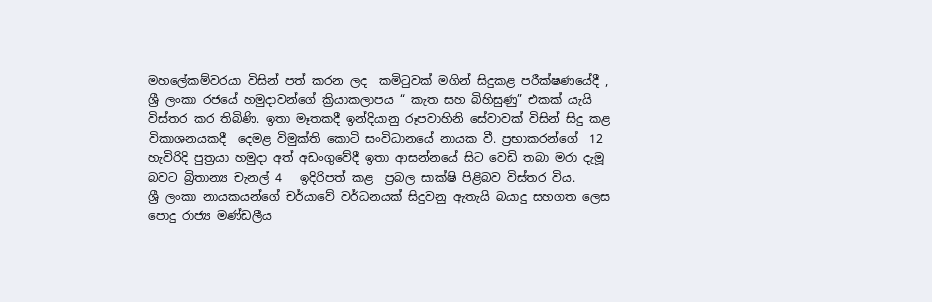මහලේකම්වරයා විසින් පත් කරන ලද  කමිටුවක් මගින් සිදුකළ පරීක්ෂණයේදී , ශ්‍රී ලංකා රජයේ හමුදාවන්ගේ ක්‍රියාකලාපය “ කැත සහ බිහිසුණු” එකක් යැයි විස්තර කර තිබිණි. ඉතා මෑතකදී ඉන්දියානු රූපවාහිනි සේවාවක් විසින් සිදු කළ විකාශනයකදී  දෙමළ විමුක්ති කොටි සංවිධානයේ නායක වී. ප්‍රභාකරන්ගේ  12 හැවිරිදි පුත්‍රයා හමුදා අත් අඩංගුවේදී ඉතා ආසන්නයේ සිට වෙඩි තබා මරා දැමූ බවට බ්‍රිතාන්‍ය චැනල් 4   ඉදිරිපත් කළ  ප්‍රබල සාක්ෂි පිළිබව විස්තර විය.
ශ්‍රී ලංකා නායකයන්ගේ චර්යාවේ වර්ධනයක් සිදුවනු ඇතැයි බයාදු සහගත ලෙස පොදු රාජ්‍ය මණ්ඩලීය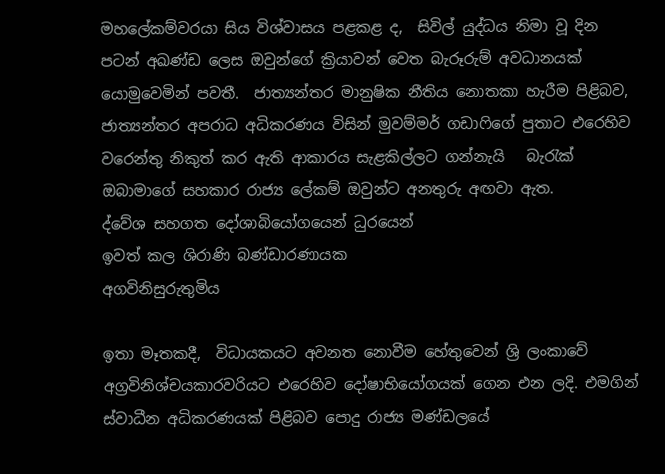මහලේකම්වරයා සිය විශ්වාසය පළකළ ද,  සිවිල් යුද්ධය නිමා වූ දින පටන් අඛණ්ඩ ලෙස ඔවුන්ගේ ක්‍රියාවන් වෙත බැරූරුම් අවධානයක් යොමුවෙමින් පවතී.  ජාත්‍යන්තර මානුෂික නීතිය නොතකා හැරීම පිළිබව, ජාත්‍යන්තර අපරාධ අධිකරණය විසින් මුවම්මර් ගඩාෆිගේ පුතාට එරෙහිව වරෙන්තු නිකුත් කර ඇති ආකාරය සැළකිල්ලට ගන්නැයි   බැරැක් ඔබාමාගේ සහකාර රාජ්‍ය ලේකම් ඔවුන්ට අනතුරු අඟවා ඇත.
ද්වේශ සහගත දෝශාබියෝගයෙන් ධුරයෙන්
ඉවත් කල ශිරාණි බණ්ඩාරණායක
අගවිනිසුරුතුමිය

ඉතා මෑතකදී,  විධායකයට අවනත නොවීම හේතුවෙන් ශ්‍රි ලංකාවේ අග්‍රවිනිශ්චයකාරවරියට එරෙහිව දෝෂාභියෝගයක් ගෙන එන ලදි. එමගින් ස්වාධීන අධිකරණයක් පිළිබව පොදු රාජ්‍ය මණ්ඩලයේ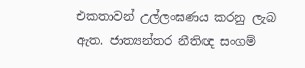එකතාවන් උල්ලංඝණය කරනු ලැබ ඇත. ජාත්‍යන්තර නීතිඥ සංගම්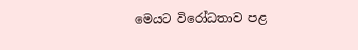මෙයට විරෝධතාව පළ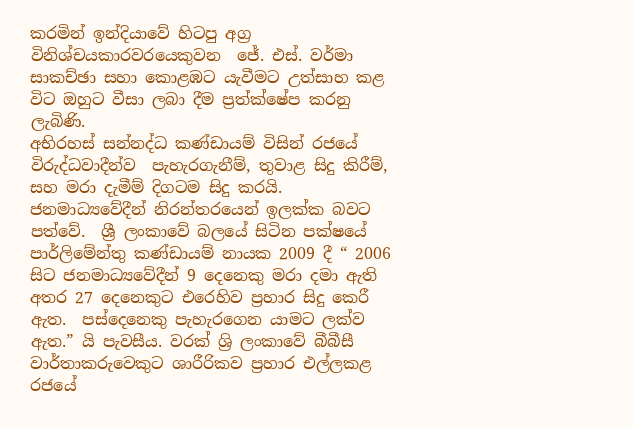කරමින් ඉන්දියාවේ හිටපු අග්‍ර විනිශ්චයකාරවරයෙකුවන  ජේ. එස්. වර්මා සාකච්ඡා සහා කොළඹට යැවීමට උත්සාහ කළ විට ඔහුට වීසා ලබා දීම ප්‍රත්ක්ෂේප කරනු ලැබිණි.
අභිරහස් සන්නද්ධ කණ්ඩායම් විසින් රජයේ විරුද්ධවාදීන්ව  පැහැරගැනීම්, තුවාළ සිදු කිරීම්, සහ මරා දැමීම් දිගටම සිදු කරයි. ජනමාධ්‍යවේදීන් නිරන්තරයෙන් ඉලක්ක බවට පත්වේ.  ශ්‍රී ලංකාවේ බලයේ සිටින පක්ෂයේ පාර්ලිමේන්තු කණ්ඩායම් නායක 2009 දී “ 2006 සිට ජනමාධ්‍යවේදීන් 9 දෙනෙකු මරා දමා ඇති අතර 27 දෙනෙකුට එරෙහිව ප්‍රහාර සිදු කෙරී ඇත.  පස්දෙනෙකු පැහැරගෙන යාමට ලක්ව ඇත.” යි පැවසීය. වරක් ශ්‍රි ලංකාවේ බීබීසී වාර්තාකරුවෙකුට ශාරීරිකව ප්‍රහාර එල්ලකළ  රජයේ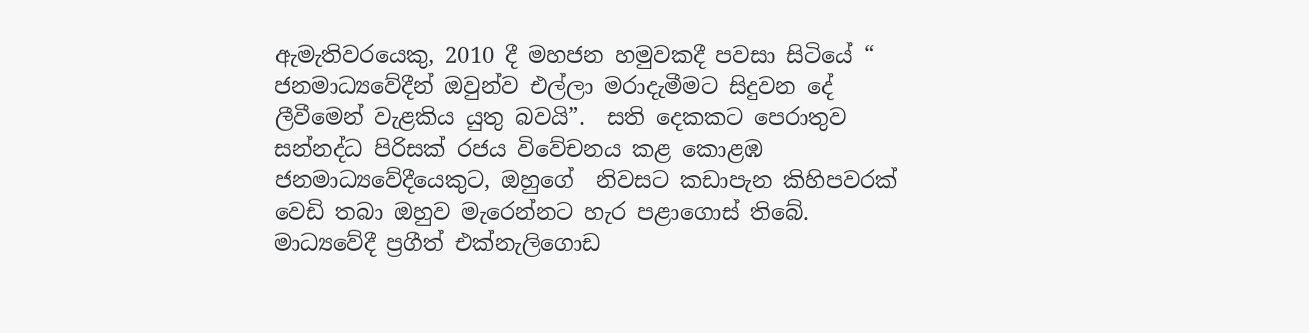ඇමැතිවරයෙකු, 2010 දී මහජන හමුවකදී පවසා සිටියේ “ ජනමාධ්‍යවේදීන් ඔවුන්ව එල්ලා මරාදැමීමට සිදුවන දේ ලීවීමෙන් වැළකිය යුතු බවයි”.  සති දෙකකට පෙරාතුව සන්නද්ධ පිරිසක් රජය විවේචනය කළ කොළඹ ජනමාධ්‍යවේදීයෙකුට, ඔහුගේ  නිවසට කඩාපැන කිහිපවරක් වෙඩි තබා ඔහුව මැරෙන්නට හැර පළාගොස් තිබේ.
මාධ්‍යවේදී ප්‍රගීත් එක්නැලිගොඩ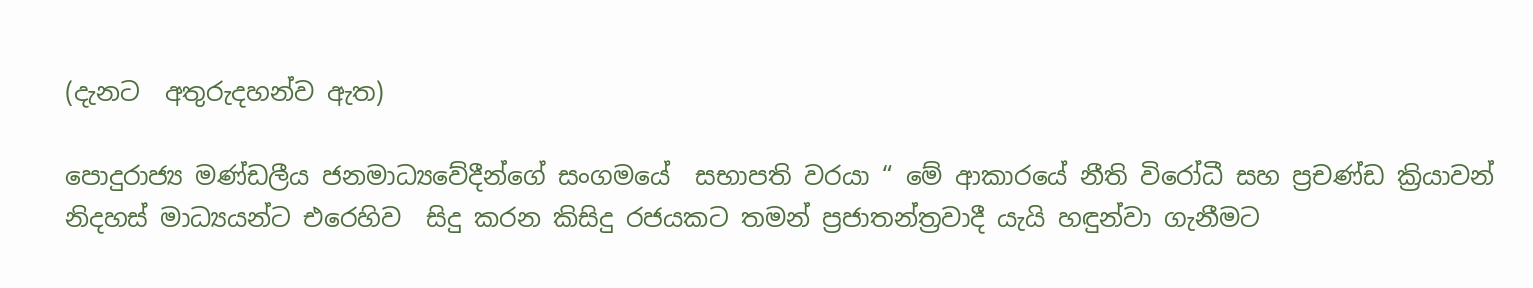(දැනට  අතුරුදහන්ව ඇත)

පොදුරාජ්‍ය මණ්ඩලීය ජනමාධ්‍යවේදීන්ගේ සංගමයේ  සභාපති වරයා “ මේ ආකාරයේ නීති විරෝධී සහ ප්‍රචණ්ඩ ක්‍රියාවන් නිදහස් මාධ්‍යයන්ට එරෙහිව  සිදු කරන කිසිදු රජයකට තමන් ප්‍රජාතන්ත්‍රවාදී යැයි හඳුන්වා ගැනීමට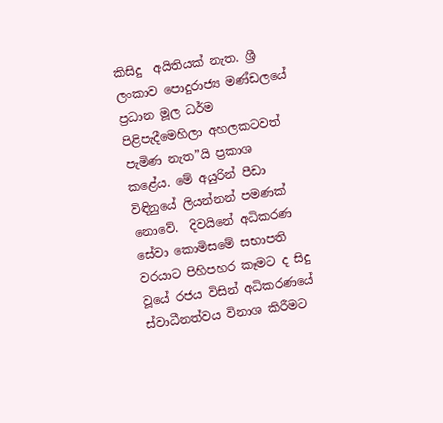කිසිදු  අයිතියක් නැත. ශ්‍රී ලංකාව පොදුරාජ්‍ය මණ්ඩලයේ ප්‍රධාන මූල ධර්ම පිළිපැදීමෙහිලා අහලකටවත් පැමිණ නැත”යි ප්‍රකාශ කළේය. මේ අයුරින් පීඩා විඳිනුයේ ලියන්නන් පමණක් නොවේ.  දිවයිනේ අධිකරණ සේවා කොමිසමේ සභාපති වරයාට පිහිපහර කෑමට ද සිදු වූයේ රජය විසින් අධිකරණයේ ස්වාධීනත්වය විනාශ කිරීමට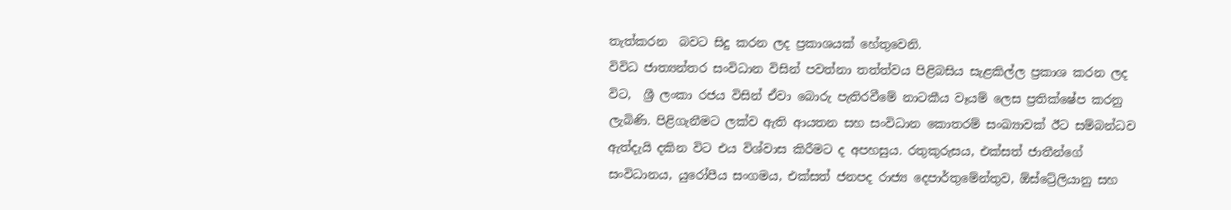තැත්කරන  බවට සිදු කරන ලද ප්‍රකාශයක් හේතුවෙනි.
විවිධ ජාත්‍යන්තර සංවිධාන විසින් පවත්නා තත්ත්වය පිළිබසිය සැළකිල්ල ප්‍රකාශ කරන ලද  විට,  ශ්‍රී ලංකා රජය විසින් ඒවා බොරු පැතිරවීමේ නාටකීය වෑයම් ලෙස ප්‍රතික්ෂේප කරනු ලැබිණි. පිළිගැනීමට ලක්ව ඇති ආයතන සහ සංවිධාන කොතරම් සංඛ්‍යාවක් ඊට සම්බන්ධව ඇත්දැයි දකින විට එය විශ්වාස කිරීමට ද අපහසුය. රතුකුරුසය, එක්සත් ජාතීන්ගේ සංවිධානය, යුරෝපීය සංගමය, එක්සත් ජනපද රාජ්‍ය දෙපාර්තුමේන්තුව, ඕස්ට්‍රේලියානු සහ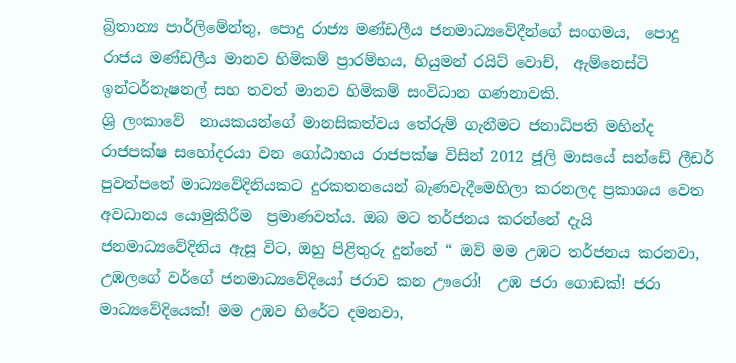බ්‍රිතාන්‍ය පාර්ලිමේන්තු, පොදු රාජ්‍ය මණ්ඩලීය ජනමාධ්‍යවේදීන්ගේ සංගමය,  පොදු රාජය මණ්ඩලීය මානව හිමිකම් ප්‍රාරම්භය, හියුමන් රයිට් වොච්,  ඇම්නෙස්ටි ඉන්ටර්නැෂනල් සහ තවත් මානව හිමිකම් සංවිධාන ගණනාවකි.
ශ්‍රි ලංකාවේ  නායකයන්ගේ මානසිකත්වය තේරුම් ගැනීමට ජනාධිපති මහින්ද රාජපක්ෂ සහෝදරයා වන ගෝඨාභය රාජපක්ෂ විසින් 2012 ජූලි මාසයේ සන්ඩේ ලීඩර් පුවත්පතේ මාධ්‍යවේදිනියකට දුරකතනයෙන් බැණවැදීමෙහිලා කරනලද ප්‍රකාශය වෙත අවධානය යොමුකිරීම  ප්‍රමාණවත්ය. ඔබ මට තර්ජනය කරන්නේ දැයි ජනමාධ්‍යවේදිනිය ඇසූ විට, ඔහු පිළිතුරු දුන්නේ “ ඔව් මම උඹට තර්ජනය කරනවා, උඹලගේ වර්ගේ ජනමාධ්‍යවේදියෝ ජරාව කන ඌරෝ!  උඹ ජරා ගොඩක්! ජරා මාධ්‍යවේදියෙක්! මම උඹව හිරේට දමනවා,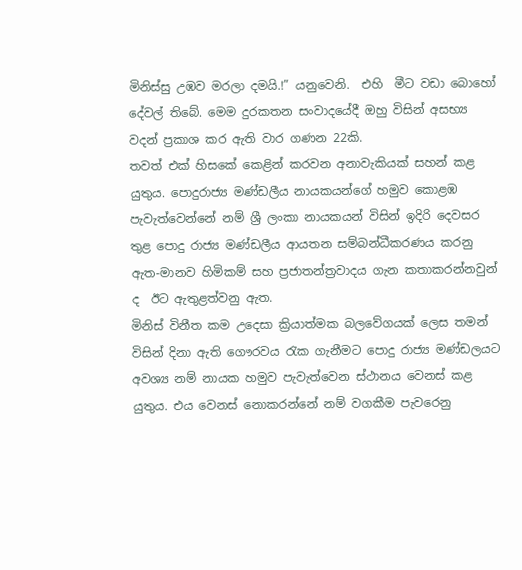මිනිස්සු උඹව මරලා දමයි.!” යනුවෙනි.  එහි  මීට වඩා බොහෝ දේවල් තිබේ. මෙම දුරකතන සංවාදයේදී ඔහු විසින් අසභ්‍ය වදන් ප්‍රකාශ කර ඇති වාර ගණන 22කි.
තවත් එක් හිසකේ කෙළින් කරවන අනාවැකියක් සහන් කළ යුතුය. පොදුරාජ්‍ය මණ්ඩලීය නායකයන්ගේ හමුව කොළඹ පැවැත්වෙන්නේ නම් ශ්‍රී ලංකා නායකයන් විසින් ඉදිරි දෙවසර තුළ පොදු රාජ්‍ය මණ්ඩලීය ආයතන සම්බන්ධීකරණය කරනු ඇත-මානව හිමිකම් සහ ප්‍රජාතන්ත්‍රවාදය ගැන කතාකරන්නවුන් ද  ඊට ඇතුළත්වනු ඇත.
මිනිස් විනීත කම උදෙසා ක්‍රියාත්මක බලවේගයක් ලෙස තමන් විසින් දිනා ඇති ගෞරවය රැක ගැනීමට පොදු රාජ්‍ය මණ්ඩලයට අවශ්‍ය නම් නායක හමුව පැවැත්වෙන ස්ථානය වෙනස් කළ යුතුය. එය වෙනස් නොකරන්නේ නම් වගකීම පැවරෙනු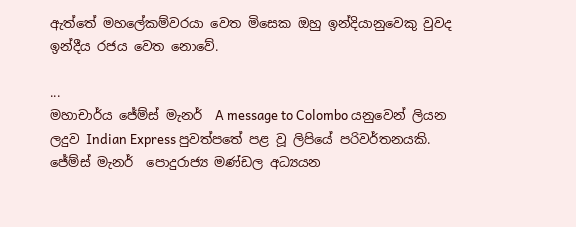ඇත්තේ මහලේකම්වරයා වෙත මිසෙක ඔහු ඉන්දියානුවෙකු වුවද ඉන්දීය රජය වෙත නොවේ.

...
මහාචාර්ය ජේම්ස් මැනර්  A message to Colombo යනුවෙන් ලියන ලදුව Indian Express පුවත්පතේ පළ වූ ලිපියේ පරිවර්තනයකි. ජේම්ස් මැනර්  පොදුරාජ්‍ය මණ්ඩල අධ්‍යයන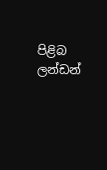පිළිබ ලන්ඩන්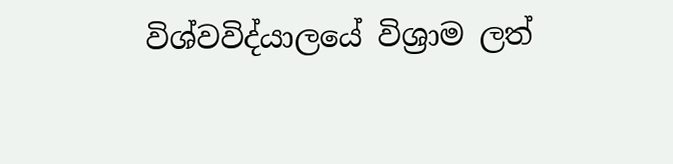විශ්වවිද්යාලයේ විශ්‍රාම ලත්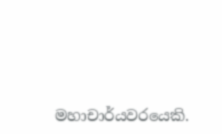මහාචාර්යවරයෙකි.